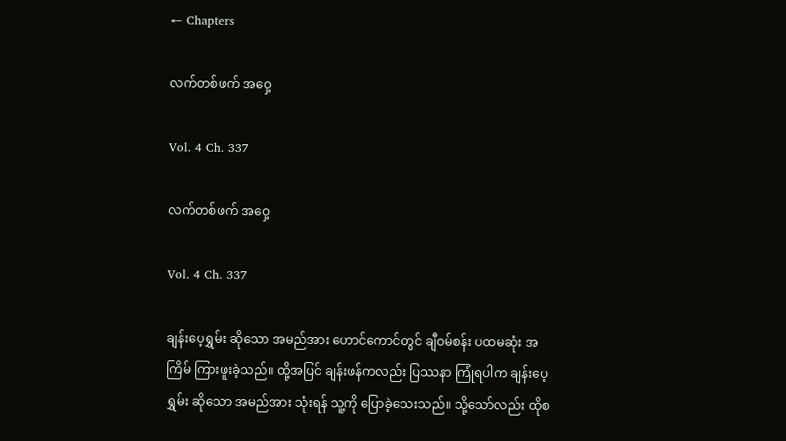← Chapters

လက်တစ်ဖက် အဝှေ့

Vol. 4 Ch. 337

လက်တစ်ဖက် အဝှေ့

Vol. 4 Ch. 337

ချန်းပေ့ရွှမ်း ဆိုသော အမည်အား ဟောင်ကောင်တွင် ချီဝမ်စန်း ပထမဆုံး အကြိမ် ကြားဖူးခဲ့သည်။ ထို့အပြင် ချန်းဖန်ကလည်း ပြဿနာ ကြုံရပါက ချန်းပေ့ရွှမ်း ဆိုသော အမည်အား သုံးရန် သူ့ကို ပြောခဲ့သေးသည်။ သို့သော်လည်း ထိုစ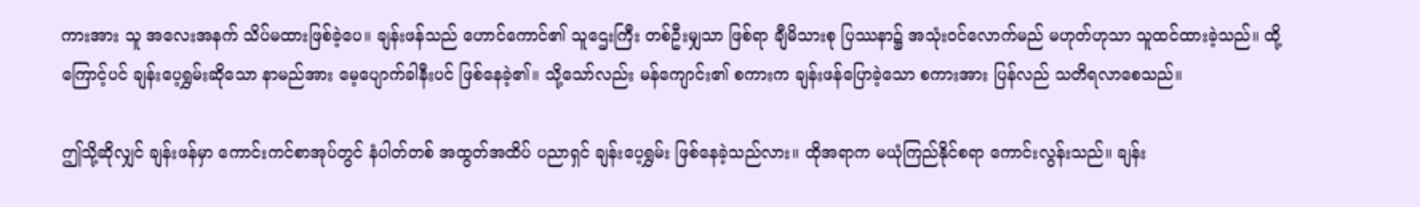ကားအား သူ အလေးအနက် သိပ်မထားဖြစ်ခဲ့ပေ။ ချန်းဖန်သည် ဟောင်ကောင်၏ သူဌေးကြီး တစ်ဦးမျှသာ ဖြစ်ရာ ချီမိသားစု ပြဿနာ၌ အသုံးဝင်လောက်မည် မဟုတ်ဟုသာ သူထင်ထားခဲ့သည်။ ထို့ကြောင့်ပင် ချန်းပေ့ရွှမ်းဆိုသော နာမည်အား မေ့ပျောက်ခါနီးပင် ဖြစ်နေခဲ့၏။ သို့သော်လည်း မန်ကျောင်း၏ စကားက ချန်းဖန်ပြောခဲ့သော စကားအား ပြန်လည် သတိရလာစေသည်။

ဤသို့ဆိုလျှင် ချန်းဖန်မှာ ကောင်းကင်စာအုပ်တွင် နံပါတ်တစ် အထွတ်အထိပ် ပညာရှင် ချန်းပေ့ရွှမ်း ဖြစ်နေခဲ့သည်လား။ ထိုအရာက မယုံကြည်နိုင်စရာ ကောင်းလွန်းသည်။ ချန်း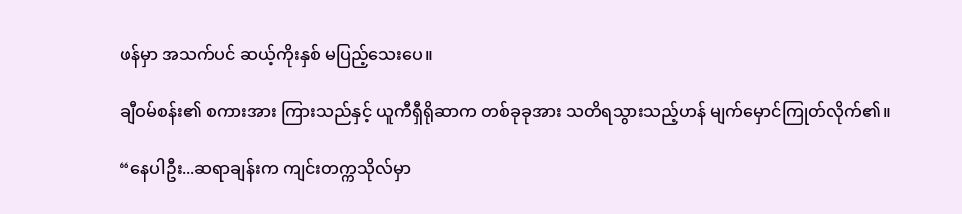ဖန်မှာ အသက်ပင် ဆယ့်ကိုးနှစ် မပြည့်သေးပေ။

ချီဝမ်စန်း၏ စကားအား ကြားသည်နှင့် ယူကီရှီရိုဆာက တစ်ခုခုအား သတိရသွားသည့်ဟန် မျက်မှောင်ကြုတ်လိုက်၏။

“နေပါဦး...ဆရာချန်းက ကျင်းတက္ကသိုလ်မှာ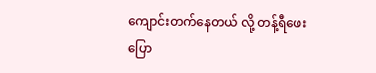ကျောင်းတက်နေတယ် လို့ တန့်ရီဖေး ပြော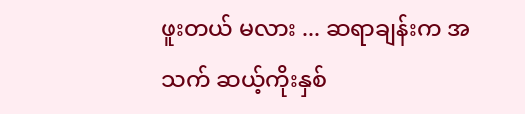ဖူးတယ် မလား ... ဆရာချန်းက အသက် ဆယ့်ကိုးနှစ်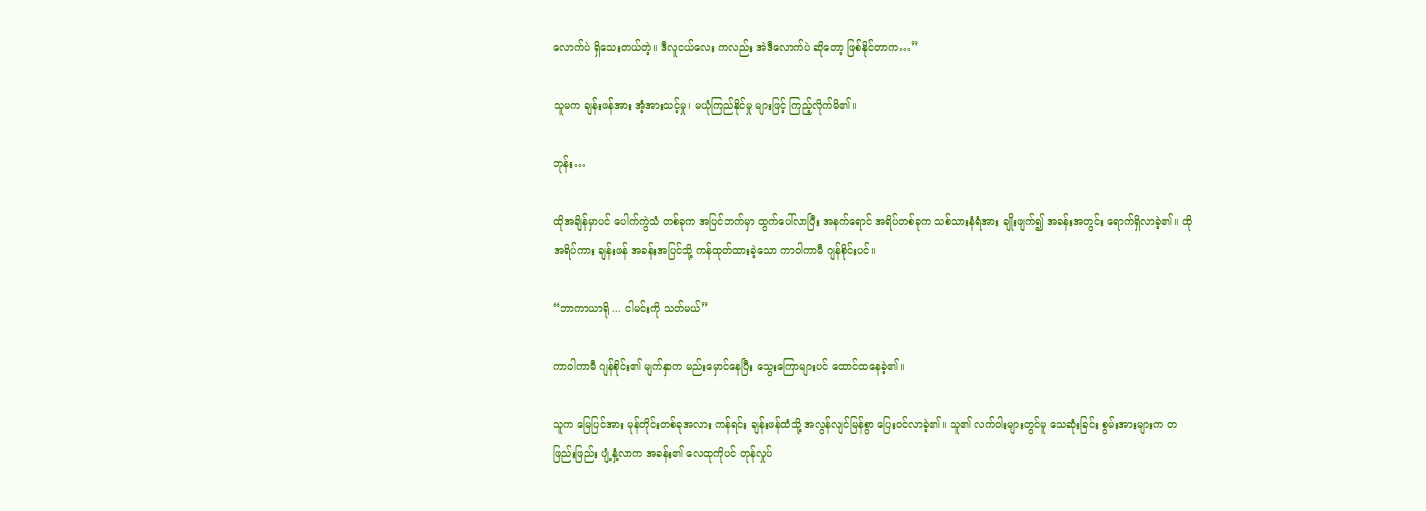လောက်ပဲ ရှိသေးတယ်တဲ့။ ဒီလူငယ်လေး ကလည်း အဲဒီလောက်ပဲ ဆိုတော့ ဖြစ်နိုင်တာက…”

သူမက ချန်းဖန်အား အံ့အားသင့်မှု၊ မယုံကြည်နိုင်မှု များဖြင့် ကြည့်လိုက်မိ၏။

ဘုန်း…

ထိုအချိန်မှာပင် ပေါက်ကွဲသံ တစ်ခုက အပြင်ဘက်မှာ ထွက်ပေါ်လာပြီး အနက်ရောင် အရိပ်တစ်ခုက သစ်သားနံရံအား ချိုးဖျက်၍ အခန်းအတွင်း ရောက်ရှိလာခဲ့၏။ ထိုအရိပ်ကား ချန်းဖန် အခန်းအပြင်သို့ ကန်ထုတ်ထားခဲ့သော ကာဝါကာမီ ဂျန်စိုင်းပင်။

“ဘာကာယာရို ... ငါမင်းကို သတ်မယ်”

ကာဝါကာမီ ဂျန်စိုင်း၏ မျက်နှာက မည်းမှောင်နေပြီး သွေးကြောများပင် ထောင်ထနေခဲ့၏။

သူက မြေပြင်အား မုန်တိုင်းတစ်ခုအလား ကန်ရင်း ချန်းဖန်ထံသို့ အလွန်လျင်မြန်စွာ ပြေးဝင်လာခဲ့၏။ သူ၏ လက်ဝါးများတွင်မူ သေဆုံးခြင်း စွမ်းအားများက တဖြည်းဖြည်း ပျံ့နှံ့လာက အခန်း၏ လေထုကိုပင် တုန်လှုပ်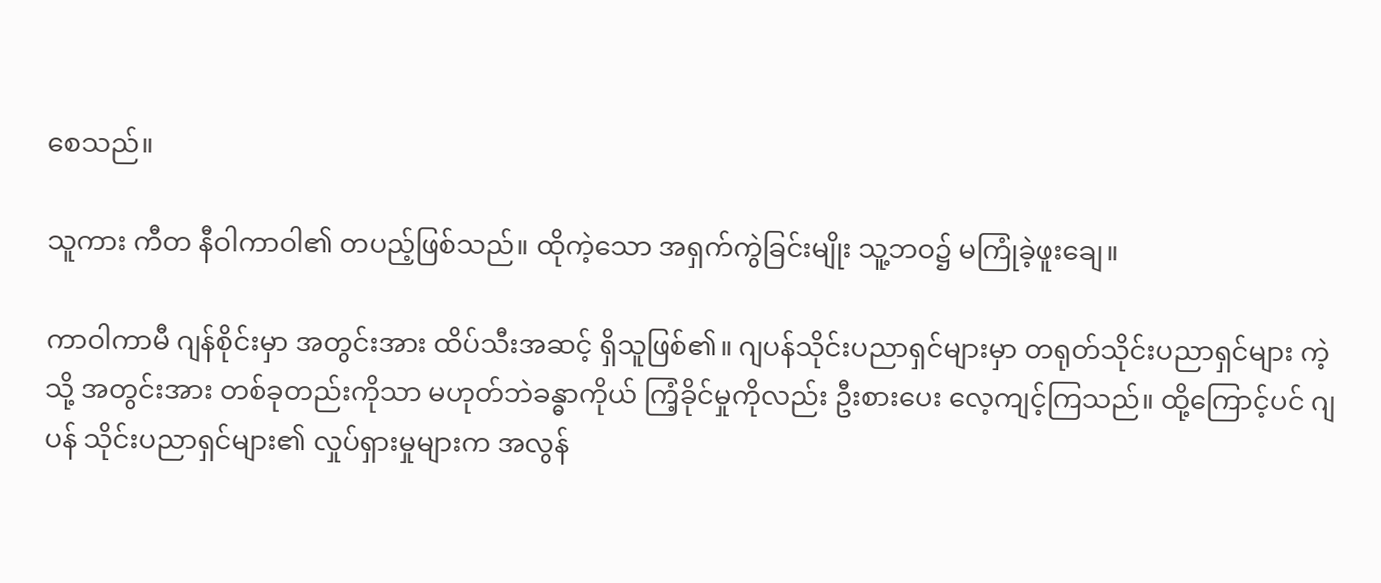စေသည်။

သူကား ကီတ နီဝါကာဝါ၏ တပည့်ဖြစ်သည်။ ထိုကဲ့သော အရှက်ကွဲခြင်းမျိုး သူ့ဘဝ၌ မကြုံခဲ့ဖူးချေ။

ကာဝါကာမီ ဂျန်စိုင်းမှာ အတွင်းအား ထိပ်သီးအဆင့် ရှိသူဖြစ်၏။ ဂျပန်သိုင်းပညာရှင်များမှာ တရုတ်သိုင်းပညာရှင်များ ကဲ့သို့ အတွင်းအား တစ်ခုတည်းကိုသာ မဟုတ်ဘဲခန္ဓာကိုယ် ကြံ့ခိုင်မှုကိုလည်း ဦးစားပေး လေ့ကျင့်ကြသည်။ ထို့ကြောင့်ပင် ဂျပန် သိုင်းပညာရှင်များ၏ လှုပ်ရှားမှုများက အလွန်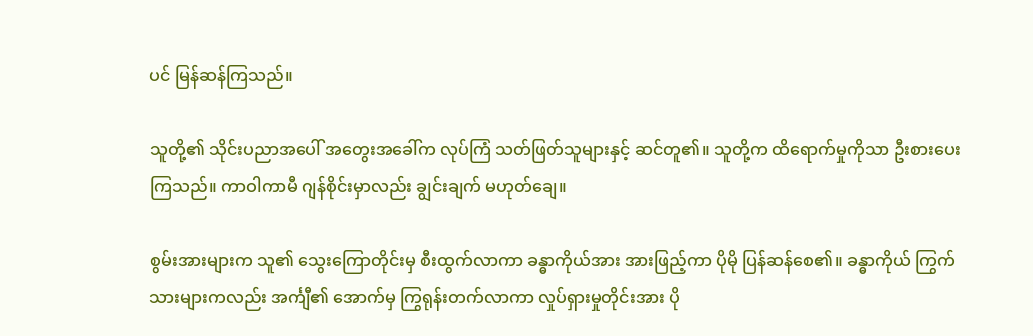ပင် မြန်ဆန်ကြသည်။

သူတို့၏ သိုင်းပညာအပေါ် အတွေးအခေါ်က လုပ်ကြံ သတ်ဖြတ်သူများနှင့် ဆင်တူ၏။ သူတို့က ထိရောက်မှုကိုသာ ဦးစားပေးကြသည်။ ကာဝါကာမီ ဂျန်စိုင်းမှာလည်း ချွင်းချက် မဟုတ်ချေ။

စွမ်းအားများက သူ၏ သွေးကြောတိုင်းမှ စီးထွက်လာကာ ခန္ဓာကိုယ်အား အားဖြည့်ကာ ပိုမို ပြန်ဆန်စေ၏။ ခန္ဓာကိုယ် ကြွက်သားများကလည်း အင်္ကျီ၏ အောက်မှ ကြွရုန်းတက်လာကာ လှုပ်ရှားမှုတိုင်းအား ပို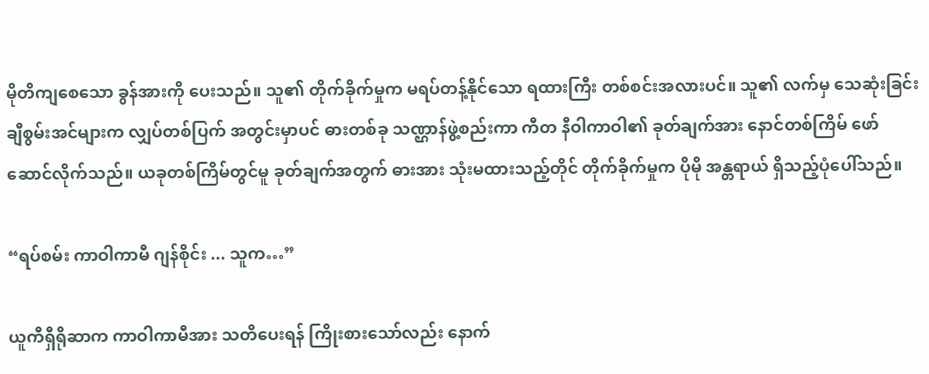မိုတိကျစေသော ခွန်အားကို ပေးသည်။ သူ၏ တိုက်ခိုက်မှုက မရပ်တန့်နိုင်သော ရထားကြီး တစ်စင်းအလားပင်။ သူ၏ လက်မှ သေဆုံးခြင်း ချီစွမ်းအင်များက လျှပ်တစ်ပြက် အတွင်းမှာပင် ဓားတစ်ခု သဏ္ဌာန်ဖွဲ့စည်းကာ ကီတ နီဝါကာဝါ၏ ခုတ်ချက်အား နောင်တစ်ကြိမ် ဖော်ဆောင်လိုက်သည်။ ယခုတစ်ကြိမ်တွင်မူ ခုတ်ချက်အတွက် ဓားအား သုံးမထားသည့်တိုင် တိုက်ခိုက်မှုက ပိုမို အန္တရာယ် ရှိသည့်ပုံပေါ်သည်။

“ရပ်စမ်း ကာဝါကာမီ ဂျန်စိုင်း ... သူက…”

ယူကီရှီရိုဆာက ကာဝါကာမီအား သတိပေးရန် ကြိုးစားသော်လည်း နောက်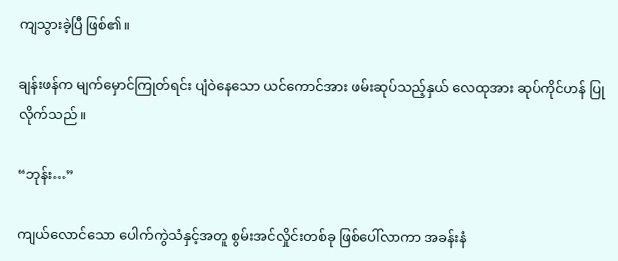ကျသွားခဲ့ပြီ ဖြစ်၏။

ချန်းဖန်က မျက်မှောင်ကြုတ်ရင်း ပျံဝဲနေသော ယင်ကောင်အား ဖမ်းဆုပ်သည့်နှယ် လေထုအား ဆုပ်ကိုင်ဟန် ပြုလိုက်သည်။

“ဘုန်း…”

ကျယ်လောင်သော ပေါက်ကွဲသံနှင့်အတူ စွမ်းအင်လှိုင်းတစ်ခု ဖြစ်ပေါ်လာကာ အခန်းနံ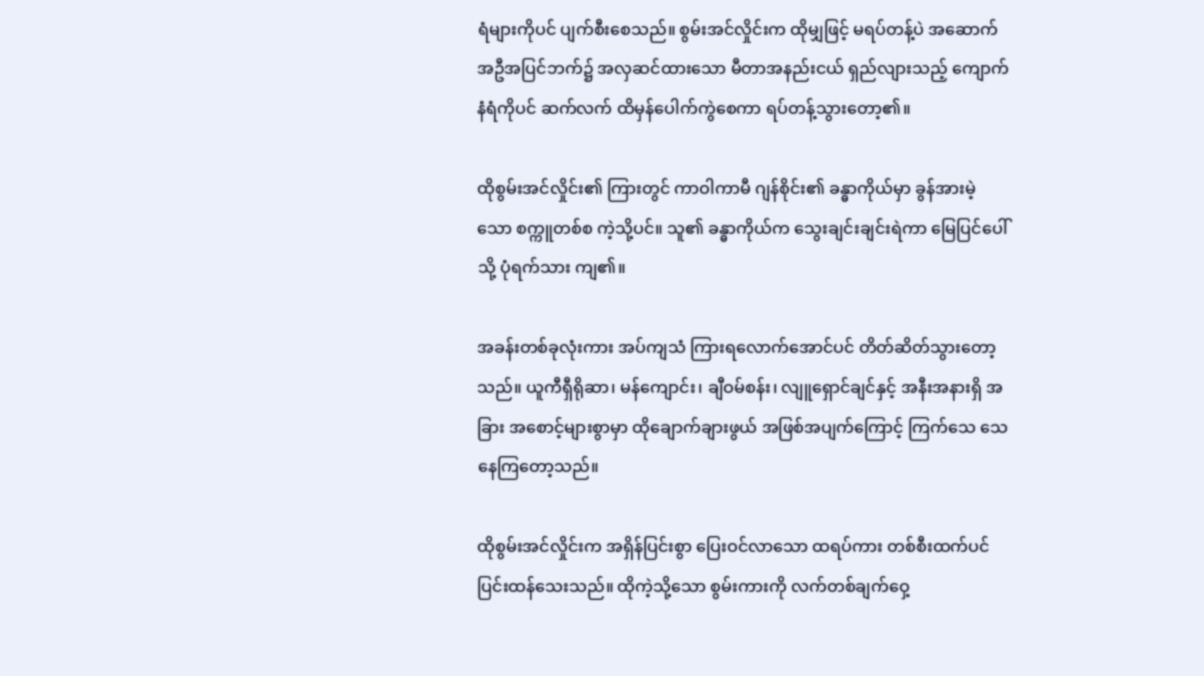ရံများကိုပင် ပျက်စီးစေသည်။ စွမ်းအင်လှိုင်းက ထိုမျှဖြင့် မရပ်တန့်ပဲ အဆောက်အဦအပြင်ဘက်၌ အလှဆင်ထားသော မီတာအနည်းငယ် ရှည်လျားသည့် ကျောက်နံရံကိုပင် ဆက်လက် ထိမှန်ပေါက်ကွဲစေကာ ရပ်တန့်သွားတော့၏။

ထိုစွမ်းအင်လှိုင်း၏ ကြားတွင် ကာဝါကာမီ ဂျန်စိုင်း၏ ခန္ဓာကိုယ်မှာ ခွန်အားမဲ့သော စက္ကူတစ်စ ကဲ့သို့ပင်။ သူ၏ ခန္ဓာကိုယ်က သွေးချင်းချင်းရဲကာ မြေပြင်ပေါ်သို့ ပုံရက်သား ကျ၏။

အခန်းတစ်ခုလုံးကား အပ်ကျသံ ကြားရလောက်အောင်ပင် တိတ်ဆိတ်သွားတော့သည်။ ယူကီရှီရိုဆာ၊ မန်ကျောင်း၊ ချီဝမ်စန်း၊ လျူရှောင်ချင်နှင့် အနီးအနားရှိ အခြား အစောင့်များစွာမှာ ထိုချောက်ချားဖွယ် အဖြစ်အပျက်ကြောင့် ကြက်သေ သေနေကြတော့သည်။

ထိုစွမ်းအင်လှိုင်းက အရှိန်ပြင်းစွာ ပြေးဝင်လာသော ထရပ်ကား တစ်စီးထက်ပင် ပြင်းထန်သေးသည်။ ထိုကဲ့သို့သော စွမ်းကားကို လက်တစ်ချက်ဝှေ့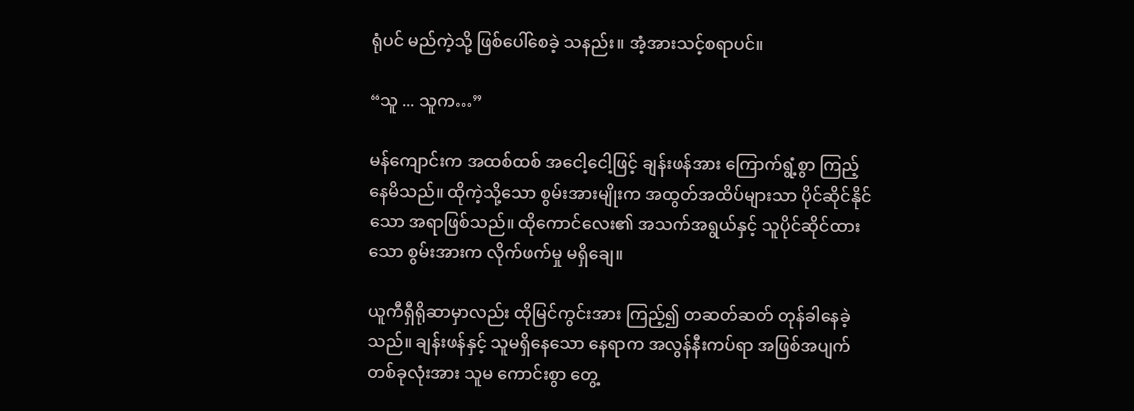ရုံပင် မည်ကဲ့သို့ ဖြစ်ပေါ်စေခဲ့ သနည်း။ အံ့အားသင့်စရာပင်။

“သူ ... သူက…”

မန်ကျောင်းက အထစ်ထစ် အငေါ့ငေါ့ဖြင့် ချန်းဖန်အား ကြောက်ရွံ့စွာ ကြည့်နေမိသည်။ ထိုကဲ့သို့သော စွမ်းအားမျိုးက အထွတ်အထိပ်များသာ ပိုင်ဆိုင်နိုင်သော အရာဖြစ်သည်။ ထိုကောင်လေး၏ အသက်အရွယ်နှင့် သူပိုင်ဆိုင်ထားသော စွမ်းအားက လိုက်ဖက်မှု မရှိချေ။

ယူကီရှီရိုဆာမှာလည်း ထိုမြင်ကွင်းအား ကြည့်၍ တဆတ်ဆတ် တုန်ခါနေခဲ့သည်။ ချန်းဖန်နှင့် သူမရှိနေသော နေရာက အလွန်နီးကပ်ရာ အဖြစ်အပျက် တစ်ခုလုံးအား သူမ ကောင်းစွာ တွေ့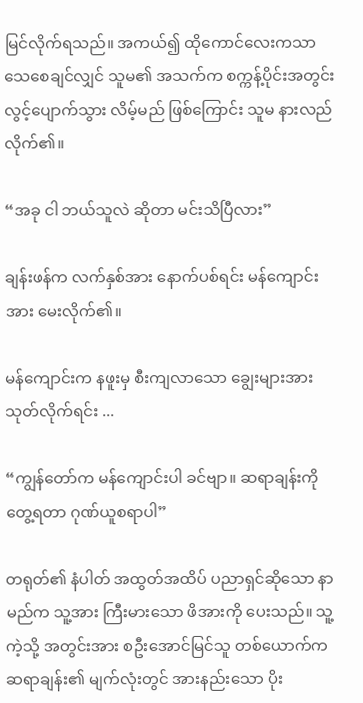မြင်လိုက်ရသည်။ အကယ်၍ ထိုကောင်လေးကသာ သေစေချင်လျှင် သူမ၏ အသက်က စက္ကန့်ပိုင်းအတွင်း လွင့်ပျောက်သွား လိမ့်မည် ဖြစ်ကြောင်း သူမ နားလည်လိုက်၏။

“အခု ငါ ဘယ်သူလဲ ဆိုတာ မင်းသိပြီလား”

ချန်းဖန်က လက်နှစ်အား နောက်ပစ်ရင်း မန်ကျောင်းအား မေးလိုက်၏။

မန်ကျောင်းက နဖူးမှ စီးကျလာသော ချွေးများအား သုတ်လိုက်ရင်း ...

“ကျွန်တော်က မန်ကျောင်းပါ ခင်ဗျာ။ ဆရာချန်းကို တွေ့ရတာ ဂုဏ်ယူစရာပါ”

တရုတ်၏ နံပါတ် အထွတ်အထိပ် ပညာရှင်ဆိုသော နာမည်က သူ့အား ကြီးမားသော ဖိအားကို ပေးသည်။ သူ့ကဲ့သို့ အတွင်းအား စဦးအောင်မြင်သူ တစ်ယောက်က ဆရာချန်း၏ မျက်လုံးတွင် အားနည်းသော ပိုး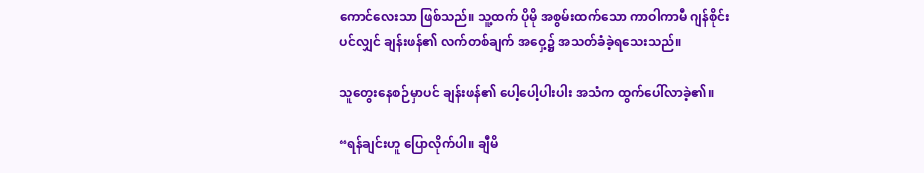ကောင်လေးသာ ဖြစ်သည်။ သူ့ထက် ပိုမို အစွမ်းထက်သော ကာဝါကာမီ ဂျန်စိုင်းပင်လျှင် ချန်းဖန်၏ လက်တစ်ချက် အဝှေ့၌ အသတ်ခံခဲ့ရသေးသည်။

သူတွေးနေစဉ်မှာပင် ချန်းဖန်၏ ပေါ့ပေါ့ပါးပါး အသံက ထွက်ပေါ်လာခဲ့၏။

“ရန်ချင်းဟူ ပြောလိုက်ပါ။ ချီမိ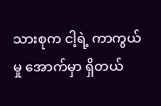သားစုက ငါ့ရဲ့ ကာကွယ်မှု အောက်မှာ ရှိတယ်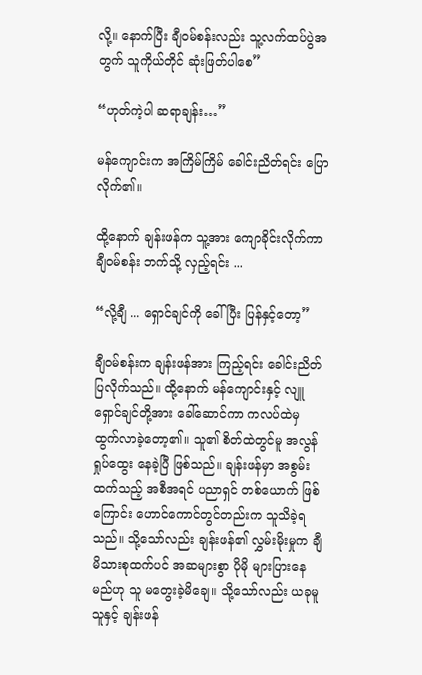လို့။ နောက်ပြီး ချီဝမ်စန်းလည်း သူ့လက်ထပ်ပွဲအတွက် သူကိုယ်တိုင် ဆုံးဖြတ်ပါစေ”

“ဟုတ်ကဲ့ပါ ဆရာချန်း…”

မန်ကျောင်းက အကြိမ်ကြိမ် ခေါင်းညိတ်ရင်း ပြောလိုက်၏။

ထို့နောက် ချန်းဖန်က သူ့အား ကျောခိုင်းလိုက်ကာ ချီဝမ်စန်း ဘက်သို့ လှည့်ရင်း ...

“လို့ချီ ... ရှောင်ချင်ကို ခေါ်ပြီး ပြန်နှင့်တော့”

ချီဝမ်စန်းက ချန်းဖန်အား ကြည့်ရင်း ခေါင်းညိတ်ပြလိုက်သည်။ ထို့နောက် မန်ကျောင်းနှင့် လျူရှောင်ချင်တို့အား ခေါ်ဆောင်ကာ ကလပ်ထဲမှ ထွက်လာခဲ့တော့၏။ သူ၏ စိတ်ထဲတွင်မူ အလွန်ရှုပ်ထွေး နေခဲ့ပြီ ဖြစ်သည်။ ချန်းဖန်မှာ အစွမ်းထက်သည့် အစီအရင် ပညာရှင် တစ်ယောက် ဖြစ်ကြောင်း ဟောင်ကောင်တွင်တည်းက သူသိခဲ့ရသည်။ သို့သော်လည်း ချန်းဖန်၏ လွှမ်းမိုးမှုက ချီမိသားစုထက်ပင် အဆများစွာ ပိုမို များပြားနေမည်ဟု သူ မတွေးခဲ့မိချေ။ သို့သော်လည်း ယခုမူ သူနှင့် ချန်းဖန်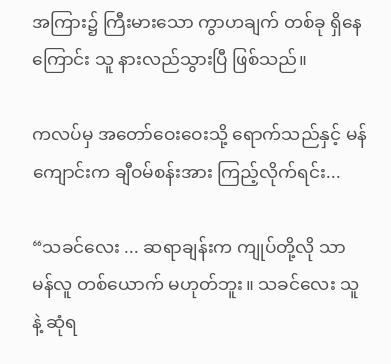အကြား၌ ကြီးမားသော ကွာဟချက် တစ်ခု ရှိနေကြောင်း သူ နားလည်သွားပြီ ဖြစ်သည်။

ကလပ်မှ အတော်ဝေးဝေးသို့ ရောက်သည်နှင့် မန်ကျောင်းက ချီဝမ်စန်းအား ကြည့်လိုက်ရင်း...

“သခင်လေး ... ဆရာချန်းက ကျုပ်တို့လို သာမန်လူ တစ်ယောက် မဟုတ်ဘူး။ သခင်လေး သူနဲ့ ဆုံရ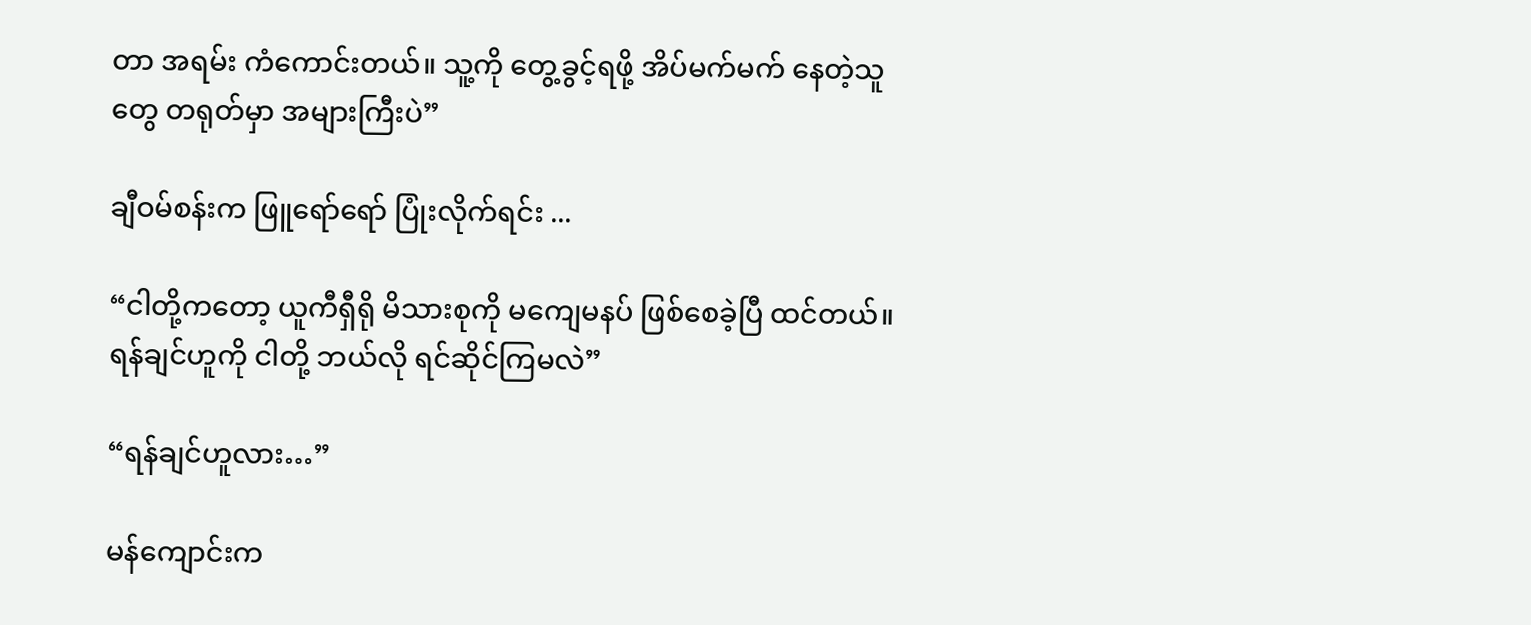တာ အရမ်း ကံကောင်းတယ်။ သူ့ကို တွေ့ခွင့်ရဖို့ အိပ်မက်မက် နေတဲ့သူတွေ တရုတ်မှာ အများကြီးပဲ”

ချီဝမ်စန်းက ဖြူရော်ရော် ပြုံးလိုက်ရင်း ...

“ငါတို့ကတော့ ယူကီရှီရို မိသားစုကို မကျေမနပ် ဖြစ်စေခဲ့ပြီ ထင်တယ်။ ရန်ချင်ဟူကို ငါတို့ ဘယ်လို ရင်ဆိုင်ကြမလဲ”

“ရန်ချင်ဟူလား…”

မန်ကျောင်းက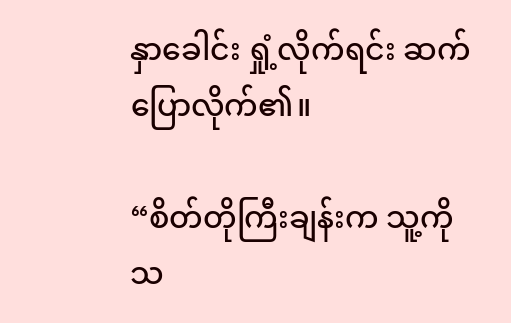နှာခေါင်း ရှုံ့လိုက်ရင်း ဆက်ပြောလိုက်၏။

“စိတ်တိုကြီးချန်းက သူ့ကို သ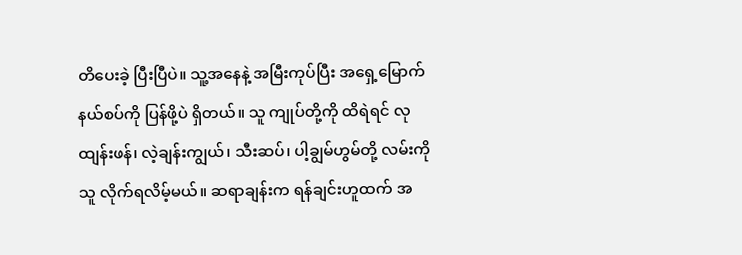တိပေးခဲ့ ပြီးပြီပဲ။ သူ့အနေနဲ့ အမြီးကုပ်ပြီး အရှေ့မြောက် နယ်စပ်ကို ပြန်ဖို့ပဲ ရှိတယ်။ သူ ကျုပ်တို့ကို ထိရဲရင် လုထျန်းဖန်၊ လဲ့ချန်းကျွယ်၊ သီးဆပ်၊ ပါ့ချွမ်ဟွမ်တို့ လမ်းကို သူ လိုက်ရလိမ့်မယ်။ ဆရာချန်းက ရန်ချင်းဟူထက် အ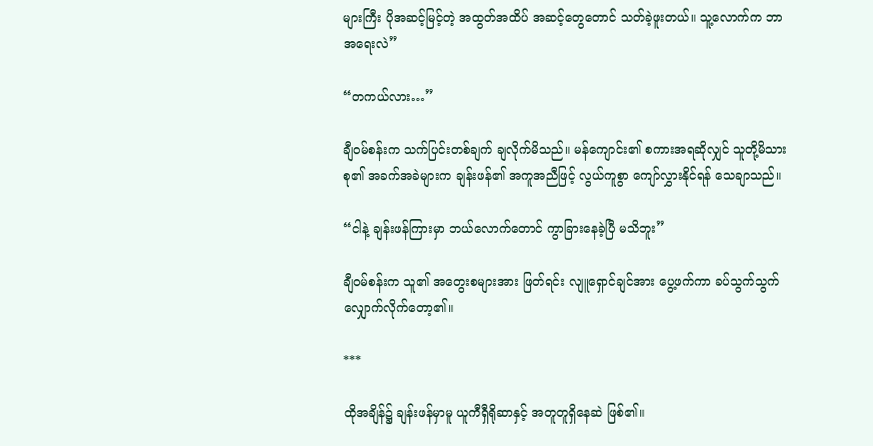များကြီး ပိုအဆင့်မြင့်တဲ့ အထွတ်အထိပ် အဆင့်တွေတောင် သတ်ခဲ့ဖူးတယ်။ သူ့လောက်က ဘာအရေးလဲ”

“တကယ်လား…”

ချီဝမ်စန်းက သက်ပြင်းတစ်ချက် ချလိုက်မိသည်။ မန်ကျောင်း၏ စကားအရဆိုလျှင် သူတို့မိသားစု၏ အခက်အခဲများက ချန်းဖန်၏ အကူအညီဖြင့် လွယ်ကူစွာ ကျော်လွှားနိုင်ရန် သေချာသည်။

“ငါနဲ့ ချန်းဖန်ကြားမှာ ဘယ်လောက်တောင် ကွာခြားနေခဲ့ပြီ မသိဘူး”

ချီဝမ်စန်းက သူ၏ အတွေးစများအား ဖြတ်ရင်း လျူရှောင်ချင်အား ပွေ့ဖက်ကာ ခပ်သွက်သွက် လျှောက်လိုက်တော့၏။

***

ထိုအချိန်၌ ချန်းဖန်မှာမူ ယူကီရှီရိုဆာနှင့် အတူတူရှိနေဆဲ ဖြစ်၏။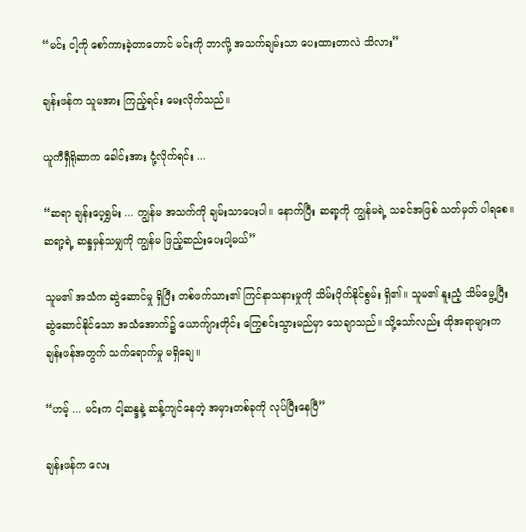“မင်း ငါ့ကို စော်ကားခဲ့တာတောင် မင်းကို ဘာလို့ အသက်ချမ်းသာ ပေးထားတာလဲ သိလား”

ချန်းဖန်က သူမအား ကြည့်ရင်း မေးလိုက်သည်။

ယူကီရှီရိုဆာက ခေါင်းအား ငုံ့လိုက်ရင်း ...

“ဆရာ ချန်းပေ့ရွှမ်း ... ကျွန်မ အသက်ကို ချမ်းသာပေးပါ။ နောက်ပြီး ဆရာ့ကို ကျွန်မရဲ့ သခင်အဖြစ် သတ်မှတ် ပါရစေ။ ဆရာ့ရဲ့ ဆန္ဒမှန်သမျှကို ကျွန်မ ဖြည့်ဆည်းပေးပါ့မယ်”

သူမ၏ အသံက ဆွဲဆောင်မှု ရှိပြီး တစ်ဖက်သား၏ ကြင်နာသနားမှုကို သိမ်းပိုက်နိုင်စွမ်း ရှိ၏။ သူမ၏ နူးညံ့ သိမ်မွေ့ပြီး ဆွဲဆောင်နိုင်သော အသံအောက်၌ ယောက်ျားတိုင်း ကြွေစင်းသွားမည်မှာ သေချာသည်။ သို့သော်လည်း ထိုအရာများက ချန်းဖန်အတွက် သက်ရောက်မှု မရှိချေ။

“ဟမ့် ... မင်းက ငါ့ဆန္ဒနဲ့ ဆန့်ကျင်နေတဲ့ အမှားတစ်ခုကို လုပ်ပြီးနေပြီ”

ချန်းဖန်က လေး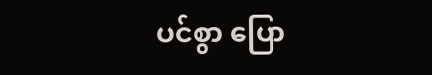ပင်စွာ ပြော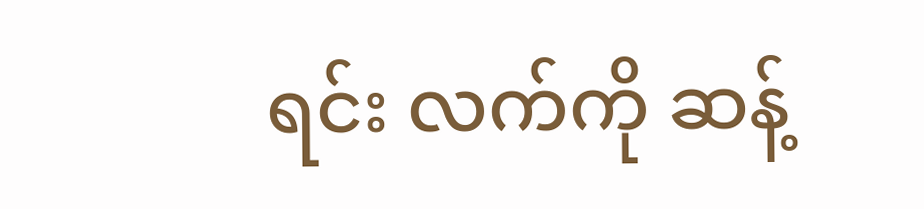ရင်း လက်ကို ဆန့်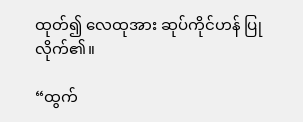ထုတ်၍ လေထုအား ဆုပ်ကိုင်ဟန် ပြုလိုက်၏။

“ထွက်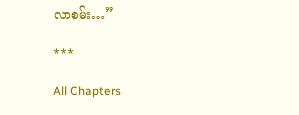လာစမ်း…”

***

All Chapters